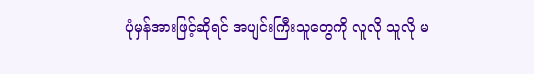ပုံမှန်အားဖြင့်ဆိုရင် အပျင်းကြီးသူတွေကို လူလို သူလို မ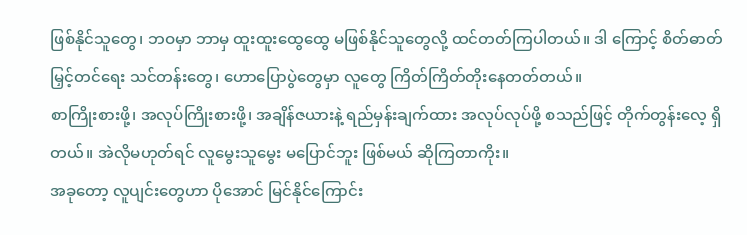ဖြစ်နိုင်သူတွေ၊ ဘဝမှာ ဘာမှ ထူးထူးထွေထွေ မဖြစ်နိုင်သူတွေလို့ ထင်တတ်ကြပါတယ်။ ဒါ ကြောင့် စိတ်ဓာတ်မြှင့်တင်ရေး သင်တန်းတွေ၊ ဟောပြောပွဲတွေမှာ လူတွေ ကြိတ်ကြိတ်တိုးနေတတ်တယ်။
စာကြိုးစားဖို့၊ အလုပ်ကြိုးစားဖို့၊ အချိန်ဇယားနဲ့ ရည်မှန်းချက်ထား အလုပ်လုပ်ဖို့ စသည်ဖြင့် တိုက်တွန်းလေ့ ရှိတယ်။ အဲလိုမဟုတ်ရင် လူမွေးသူမွေး မပြောင်ဘူး ဖြစ်မယ် ဆိုကြတာကိုး။
အခုတော့ လူပျင်းတွေဟာ ပိုအောင် မြင်နိုင်ကြောင်း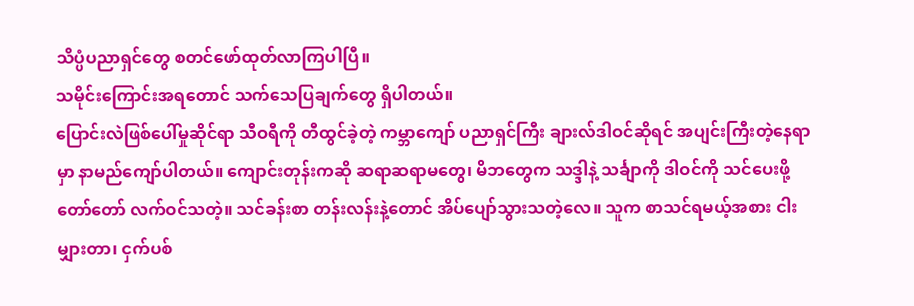သိပ္ပံပညာရှင်တွေ စတင်ဖော်ထုတ်လာကြပါပြီ။
သမိုင်းကြောင်းအရတောင် သက်သေပြချက်တွေ ရှိပါတယ်။
ပြောင်းလဲဖြစ်ပေါ်မှုဆိုင်ရာ သီဝရီကို တီထွင်ခဲ့တဲ့ ကမ္ဘာကျော် ပညာရှင်ကြီး ချားလ်ဒါဝင်ဆိုရင် အပျင်းကြီးတဲ့နေရာမှာ နာမည်ကျော်ပါတယ်။ ကျောင်းတုန်းကဆို ဆရာဆရာမတွေ၊ မိဘတွေက သဒ္ဒါနဲ့ သင်္ချာကို ဒါဝင်ကို သင်ပေးဖို့ တော်တော် လက်ဝင်သတဲ့။ သင်ခန်းစာ တန်းလန်းနဲ့တောင် အိပ်ပျော်သွားသတဲ့လေ။ သူက စာသင်ရမယ့်အစား ငါးမျှားတာ၊ ငှက်ပစ်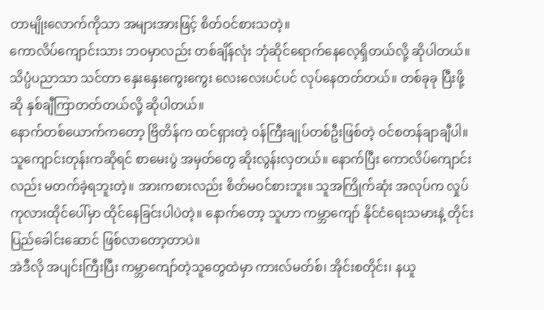တာမျိုးလောက်ကိုသာ အများအားဖြင့် စိတ်ဝင်စားသတဲ့။
ကောလိပ်ကျောင်းသား ဘဝမှာလည်း တစ်ချိန်လုံး ဘုံဆိုင်ရောက်နေလေ့ရှိတယ်လို့ ဆိုပါတယ်။ သိပ္ပံပညာသာ သင်တာ နှေးနှေးကွေးကွေး လေးလေးပင်ပင် လုပ်နေတတ်တယ်။ တစ်ခုခု ပြီးဖို့ဆို နှစ်ချီကြာတတ်တယ်လို့ ဆိုပါတယ်။
နောက်တစ်ယောက်ကတော့ ဗြိတိန်က ထင်ရှားတဲ့ ဝန်ကြီးချုပ်တစ်ဦးဖြစ်တဲ့ ဝင်စတန်ချာချီပါ။ သူကျောင်းတုန်းကဆိုရင် စာမေးပွဲ အမှတ်တွေ ဆိုးလွန်းလှတယ်။ နောက်ပြီး ကောလိပ်ကျောင်းလည်း မတက်ခဲ့ရဘူးတဲ့။ အားကစားလည်း စိတ်မဝင်စားဘူး။ သူအကြိုက်ဆုံး အလုပ်က လှုပ်ကုလားထိုင်ပေါ်မှာ ထိုင်နေခြင်းပါပဲတဲ့။ နောက်တော့ သူဟာ ကမ္ဘာကျော် နိုင်ငံရေးသမားနဲ့ တိုင်းပြည်ခေါင်းဆောင် ဖြစ်လာတော့တာပဲ။
အဲဒီလို အပျင်းကြီးပြီး ကမ္ဘာကျော်တဲ့သူတွေထဲမှာ ကားလ်မတ်စ်၊ အိုင်းစတိုင်း၊ နယူ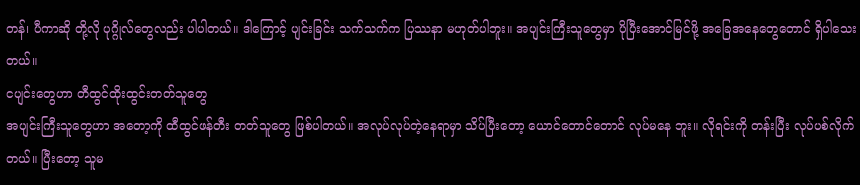တန်၊ ပီကာဆို တို့လို ပုဂ္ဂိုလ်တွေလည်း ပါပါတယ်။ ဒါကြောင့် ပျင်းခြင်း သက်သက်က ပြဿနာ မဟုတ်ပါဘူး။ အပျင်းကြီးသူတွေမှာ ပိုပြီးအောင်မြင်ဖို့ အခြေအနေတွေတောင် ရှိပါသေးတယ်။
ငပျင်းတွေဟာ တီထွင်ထိုးထွင်းတတ်သူတွေ
အပျင်းကြီးသူတွေဟာ အတော့ကို ထီထွင်ဖန်တီး တတ်သူတွေ ဖြစ်ပါတယ်။ အလုပ်လုပ်တဲ့နေရာမှာ သိပ်ပြီးတော့ ယောင်တောင်တောင် လုပ်မနေ ဘူး။ လိုရင်းကို တန်းပြီး လုပ်ပစ်လိုက်တယ်။ ပြီးတော့ သူမ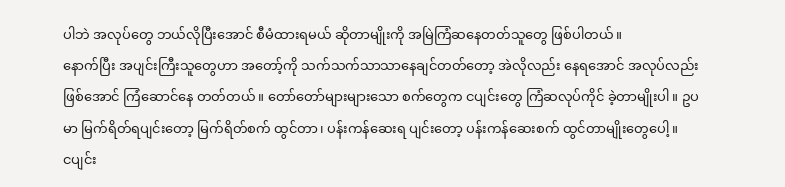ပါဘဲ အလုပ်တွေ ဘယ်လိုပြီးအောင် စီမံထားရမယ် ဆိုတာမျိုးကို အမြဲကြံဆနေတတ်သူတွေ ဖြစ်ပါတယ်။
နောက်ပြီး အပျင်းကြီးသူတွေဟာ အတော့်ကို သက်သက်သာသာနေချင်တတ်တော့ အဲလိုလည်း နေရအောင် အလုပ်လည်းဖြစ်အောင် ကြံဆောင်နေ တတ်တယ်။ တော်တော်များများသော စက်တွေက ငပျင်းတွေ ကြံဆလုပ်ကိုင် ခဲ့တာမျိုးပါ။ ဥပမာ မြက်ရိတ်ရပျင်းတော့ မြက်ရိတ်စက် ထွင်တာ၊ ပန်းကန်ဆေးရ ပျင်းတော့ ပန်းကန်ဆေးစက် ထွင်တာမျိုးတွေပေါ့။
ငပျင်း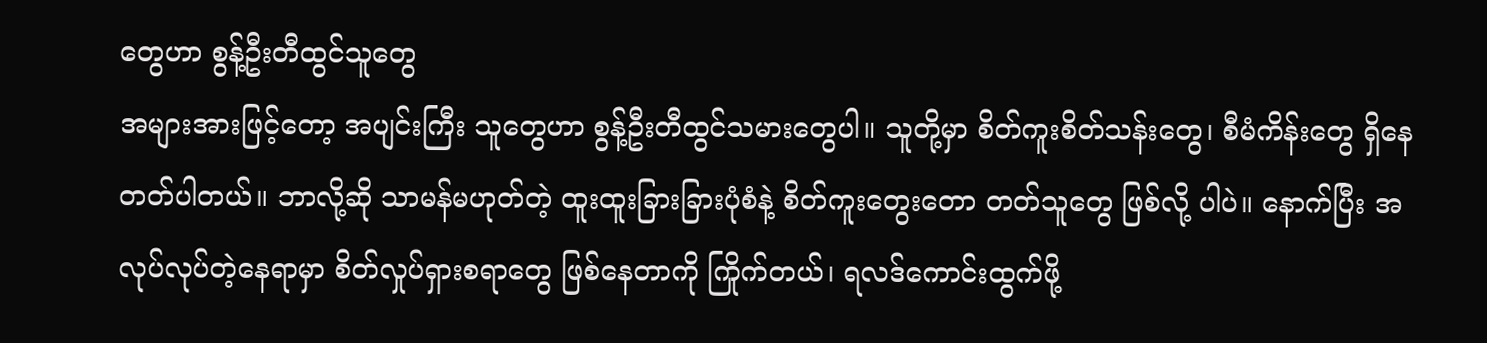တွေဟာ စွန့်ဦးတီထွင်သူတွေ
အများအားဖြင့်တော့ အပျင်းကြီး သူတွေဟာ စွန့်ဦးတီထွင်သမားတွေပါ။ သူတို့မှာ စိတ်ကူးစိတ်သန်းတွေ၊ စီမံကိန်းတွေ ရှိနေတတ်ပါတယ်။ ဘာလို့ဆို သာမန်မဟုတ်တဲ့ ထူးထူးခြားခြားပုံစံနဲ့ စိတ်ကူးတွေးတော တတ်သူတွေ ဖြစ်လို့ ပါပဲ။ နောက်ပြီး အလုပ်လုပ်တဲ့နေရာမှာ စိတ်လှုပ်ရှားစရာတွေ ဖြစ်နေတာကို ကြိုက်တယ်၊ ရလဒ်ကောင်းထွက်ဖို့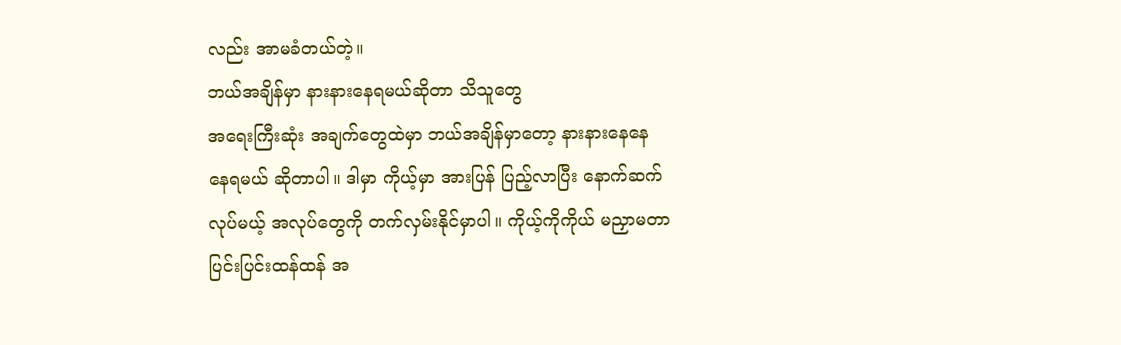လည်း အာမခံတယ်တဲ့။
ဘယ်အချိန်မှာ နားနားနေရမယ်ဆိုတာ သိသူတွေ
အရေးကြီးဆုံး အချက်တွေထဲမှာ ဘယ်အချိန်မှာတော့ နားနားနေနေ နေရမယ် ဆိုတာပါ။ ဒါမှာ ကိုယ့်မှာ အားပြန် ပြည့်လာပြီး နောက်ဆက်လုပ်မယ့် အလုပ်တွေကို တက်လှမ်းနိုင်မှာပါ။ ကိုယ့်ကိုကိုယ် မညှာမတာ ပြင်းပြင်းထန်ထန် အ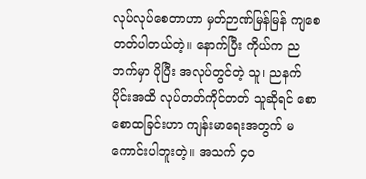လုပ်လုပ်စေတာဟာ မှတ်ဉာဏ်မြန်မြန် ကျစေတတ်ပါတယ်တဲ့။ နောက်ပြီး ကိုယ်က ညဘက်မှာ ပိုပြီး အလုပ်တွင်တဲ့ သူ၊ ညနက်ပိုင်းအထိ လုပ်တတ်ကိုင်တတ် သူဆိုရင် စောစောထခြင်းဟာ ကျန်းမာရေးအတွက် မကောင်းပါဘူးတဲ့။ အသက် ၄၀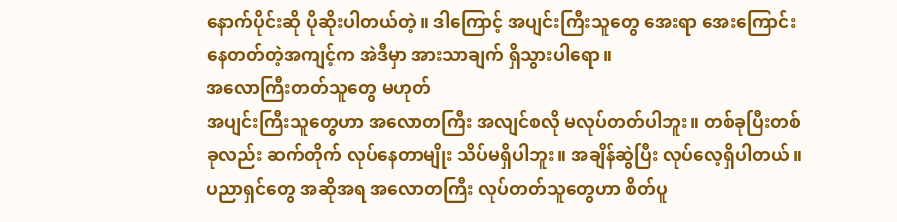နောက်ပိုင်းဆို ပိုဆိုးပါတယ်တဲ့။ ဒါကြောင့် အပျင်းကြီးသူတွေ အေးရာ အေးကြောင်း နေတတ်တဲ့အကျင့်က အဲဒီမှာ အားသာချက် ရှိသွားပါရော။
အလောကြီးတတ်သူတွေ မဟုတ်
အပျင်းကြီးသူတွေဟာ အလောတကြီး အလျင်စလို မလုပ်တတ်ပါဘူး။ တစ်ခုပြီးတစ်ခုလည်း ဆက်တိုက် လုပ်နေတာမျိုး သိပ်မရှိပါဘူး။ အချိန်ဆွဲပြီး လုပ်လေ့ရှိပါတယ်။ ပညာရှင်တွေ အဆိုအရ အလောတကြီး လုပ်တတ်သူတွေဟာ စိတ်ပူ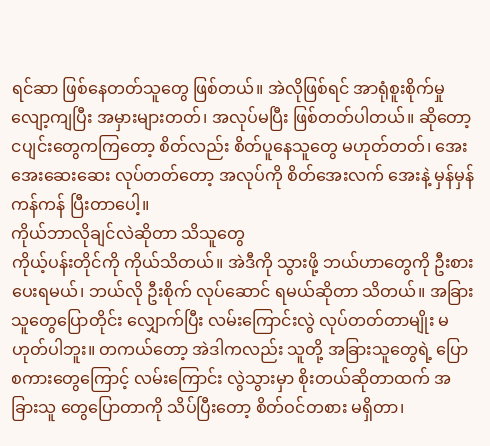ရင်ဆာ ဖြစ်နေတတ်သူတွေ ဖြစ်တယ်။ အဲလိုဖြစ်ရင် အာရုံစူးစိုက်မှု လျော့ကျပြီး အမှားများတတ်၊ အလုပ်မပြီး ဖြစ်တတ်ပါတယ်။ ဆိုတော့ ငပျင်းတွေကကြတော့ စိတ်လည်း စိတ်ပူနေသူတွေ မဟုတ်တတ်၊ အေးအေးဆေးဆေး လုပ်တတ်တော့ အလုပ်ကို စိတ်အေးလက် အေးနဲ့ မှန်မှန်ကန်ကန် ပြီးတာပေါ့။
ကိုယ်ဘာလိုချင်လဲဆိုတာ သိသူတွေ
ကိုယ့်ပန်းတိုင်ကို ကိုယ်သိတယ်။ အဲဒီကို သွားဖို့ ဘယ်ဟာတွေကို ဦးစား ပေးရမယ်၊ ဘယ်လို ဦးစိုက် လုပ်ဆောင် ရမယ်ဆိုတာ သိတယ်။ အခြားသူတွေပြောတိုင်း လျှောက်ပြီး လမ်းကြောင်းလွဲ လုပ်တတ်တာမျိုး မဟုတ်ပါဘူး။ တကယ်တော့ အဲဒါကလည်း သူတို့ အခြားသူတွေရဲ့ ပြောစကားတွေကြောင့် လမ်းကြောင်း လွဲသွားမှာ စိုးတယ်ဆိုတာထက် အခြားသူ တွေပြောတာကို သိပ်ပြီးတော့ စိတ်ဝင်တစား မရှိတာ၊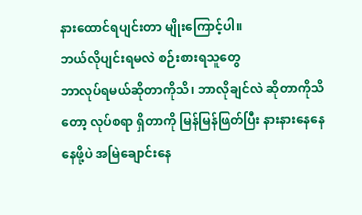နားထောင်ရပျင်းတာ မျိုးကြောင့်ပါ။
ဘယ်လိုပျင်းရမလဲ စဉ်းစားရသူတွေ
ဘာလုပ်ရမယ်ဆိုတာကိုသိ၊ ဘာလိုချင်လဲ ဆိုတာကိုသိတော့ လုပ်စရာ ရှိတာကို မြန်မြန်ဖြတ်ပြီး နားနားနေနေ နေဖို့ပဲ အမြဲချောင်းနေ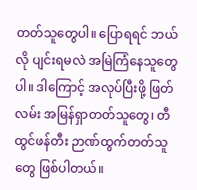တတ်သူတွေပါ။ ပြောရရင် ဘယ်လို ပျင်းရမလဲ အမြဲကြံနေသူတွေ ပါ။ ဒါကြောင့် အလုပ်ပြီးဖို့ ဖြတ်လမ်း အမြန်ရှာတတ်သူတွေ၊ တီထွင်ဖန်တီး ဉာဏ်ထွက်တတ်သူတွေ ဖြစ်ပါတယ်။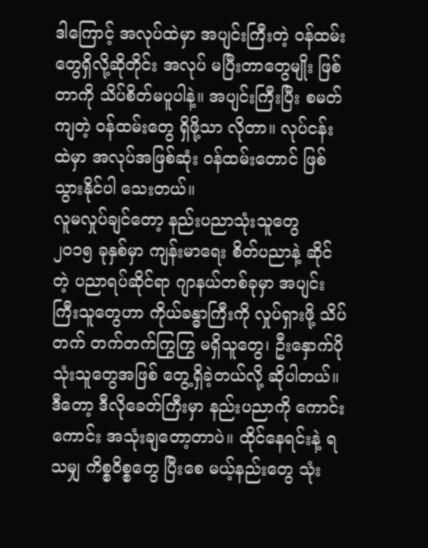ဒါကြောင့် အလုပ်ထဲမှာ အပျင်းကြီးတဲ့ ဝန်ထမ်းတွေရှိလို့ဆိုတိုင်း အလုပ် မပြီးတာတွေမျိုး ဖြစ်တာကို သိပ်စိတ်မပူပါနဲ့။ အပျင်းကြီးပြီး စမတ်ကျတဲ့ ဝန်ထမ်းတွေ ရှိဖို့သာ လိုတာ။ လုပ်ငန်းထဲမှာ အလုပ်အဖြစ်ဆုံး ဝန်ထမ်းတောင် ဖြစ်သွားနိုင်ပါ သေးတယ်။
လူမလှုပ်ချင်တော့ နည်းပညာသုံးသူတွေ
၂၀၁၅ ခုနှစ်မှာ ကျန်းမာရေး စိတ်ပညာနဲ့ ဆိုင်တဲ့ ပညာရပ်ဆိုင်ရာ ဂျာနယ်တစ်ခုမှာ အပျင်းကြီးသူတွေဟာ ကိုယ်ခန္ဓာကြီးကို လှုပ်ရှားဖို့ သိပ်တက် တက်တက်ကြွကြွ မရှိသူတွေ၊ ဦးနှောက်ပိုသုံးသူတွေအဖြစ် တွေ့ရှိခဲ့တယ်လို့ ဆိုပါတယ်။
ဒီတော့ ဒီလိုခေတ်ကြီးမှာ နည်းပညာကို ကောင်းကောင်း အသုံးချတော့တာပဲ။ ထိုင်နေရင်းနဲ့ ရသမျှ ကိစ္စဝိစ္စတွေ ပြီးစေ မယ့်နည်းတွေ သုံး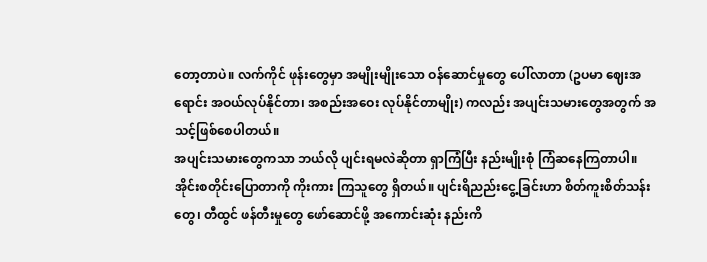တော့တာပဲ။ လက်ကိုင် ဖုန်းတွေမှာ အမျိုးမျိုးသော ဝန်ဆောင်မှုတွေ ပေါ်လာတာ (ဥပမာ ဈေးအရောင်း အဝယ်လုပ်နိုင်တာ၊ အစည်းအဝေး လုပ်နိုင်တာမျိုး) ကလည်း အပျင်းသမားတွေအတွက် အသင့်ဖြစ်စေပါတယ်။
အပျင်းသမားတွေကသာ ဘယ်လို ပျင်းရမလဲဆိုတာ ရှာကြံပြီး နည်းမျိုးစုံ ကြံဆနေကြတာပါ။
အိုင်းစတိုင်းပြောတာကို ကိုးကား ကြသူတွေ ရှိတယ်။ ပျင်းရိညည်းငွေ့ခြင်းဟာ စိတ်ကူးစိတ်သန်းတွေ၊ တီထွင် ဖန်တီးမှုတွေ ဖော်ဆောင်ဖို့ အကောင်းဆုံး နည်းကိ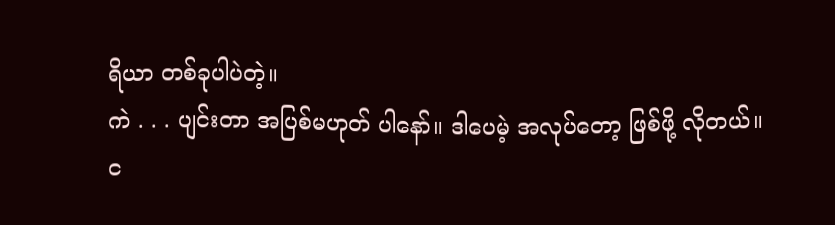ရိယာ တစ်ခုပါပဲတဲ့။
ကဲ . . . ပျင်းတာ အပြစ်မဟုတ် ပါနော်။ ဒါပေမဲ့ အလုပ်တော့ ဖြစ်ဖို့ လိုတယ်။
င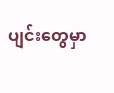ပျင်းတွေမှာ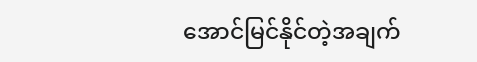အောင်မြင်နိုင်တဲ့အချက်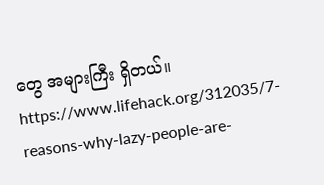တွေ အများကြီး ရှိတယ်။
https://www.lifehack.org/312035/7-reasons-why-lazy-people-are-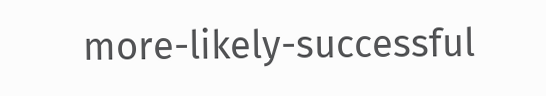more-likely-successful